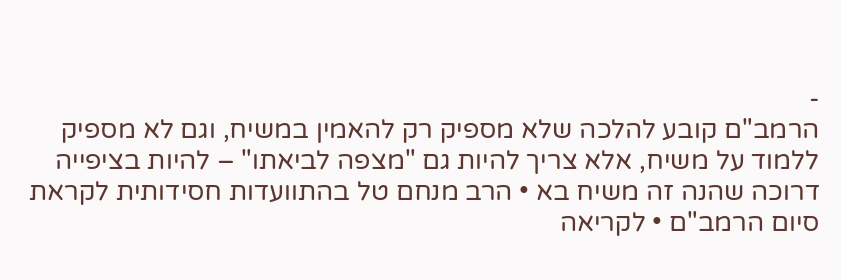-
הרמב"ם קובע להלכה שלא מספיק רק להאמין במשיח, וגם לא מספיק ללמוד על משיח, אלא צריך להיות גם "מצפה לביאתו" – להיות בציפייה דרוכה שהנה זה משיח בא • הרב מנחם טל בהתוועדות חסידותית לקראת סיום הרמב"ם • לקריאה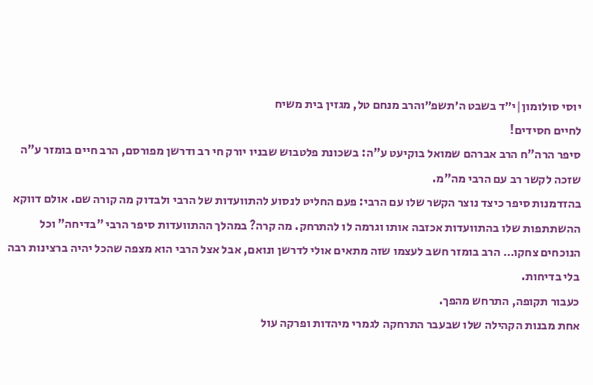יוסי סולומון|י״ד בשבט ה׳תשפ״והרב מנחם טל, מגזין בית משיח
לחיים חסידים!
סיפר הרה"ח הרב אברהם שמואל בוקיעט ע"ה: בשכונת פלטבוש שבניו יורק חי רב ודרשן מפורסם, הרב חיים בומזר ע"ה שזכה לקשר רב עם הרבי מה"מ.
בהזדמנות סיפר כיצד נוצר הקשר שלו עם הרבי: פעם החליט לנסוע להתוועדות של הרבי ולבדוק מה קורה שם. אולם דווקא ההשתתפות שלו בהתוועדות אכזבה אותו וגרמה לו להתרחק. מה קרה? במהלך ההתוועדות סיפר הרבי "בדיחה" וכל הנוכחים צחקו… הרב בומזר חשב לעצמו שזה מתאים אולי לדרשן ונואם, אבל אצל הרבי הוא מצפה שהכל יהיה ברצינות רבה בלי בדיחות.
כעבור תקופה, התרחש מהפך.
אחת מבנות הקהילה שלו שבעבר התרחקה לגמרי מיהדות ופרקה עול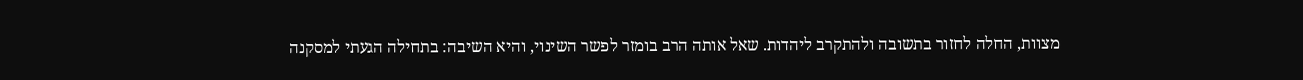מצוות, החלה לחזור בתשובה ולהתקרב ליהדות. שאל אותה הרב בומזר לפשר השינוי, והיא השיבה: בתחילה הגעתי למסקנה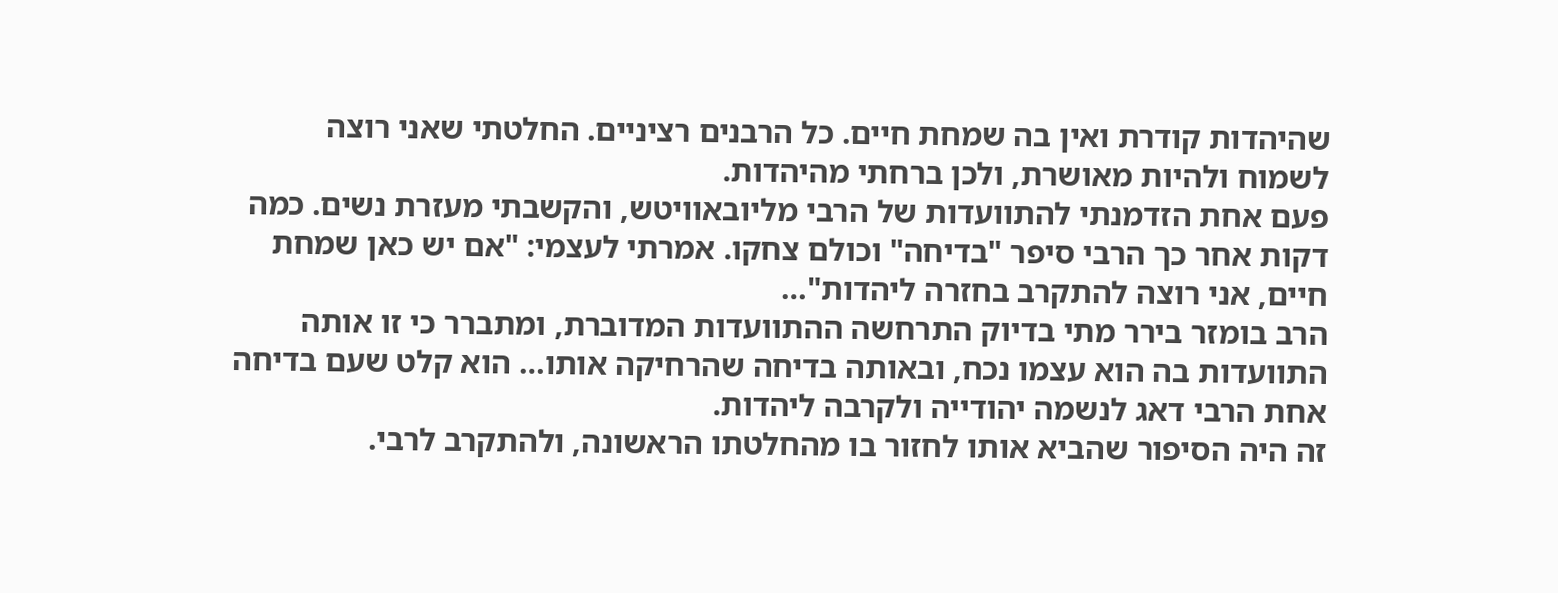שהיהדות קודרת ואין בה שמחת חיים. כל הרבנים רציניים. החלטתי שאני רוצה לשמוח ולהיות מאושרת, ולכן ברחתי מהיהדות.
פעם אחת הזדמנתי להתוועדות של הרבי מליובאוויטש, והקשבתי מעזרת נשים. כמה דקות אחר כך הרבי סיפר "בדיחה" וכולם צחקו. אמרתי לעצמי: "אם יש כאן שמחת חיים, אני רוצה להתקרב בחזרה ליהדות"…
הרב בומזר בירר מתי בדיוק התרחשה ההתוועדות המדוברת, ומתברר כי זו אותה התוועדות בה הוא עצמו נכח, ובאותה בדיחה שהרחיקה אותו… הוא קלט שעם בדיחה אחת הרבי דאג לנשמה יהודייה ולקרבה ליהדות.
זה היה הסיפור שהביא אותו לחזור בו מהחלטתו הראשונה, ולהתקרב לרבי.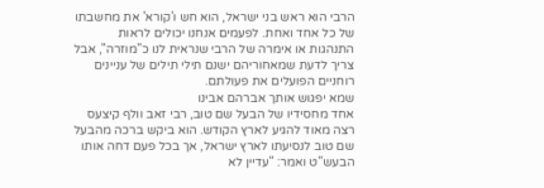הרבי הוא ראש בני ישראל, הוא חש ו'קורא' את מחשבתו של כל אחד ואחת. לפעמים אנחנו יכולים לראות התנהגות או אימרה של הרבי שנראית לנו כ"מוזרה", אבל צריך לדעת שמאחוריהם ישנם תילי תילים של עניינים רוחניים הפועלים את פעולתם.
שמא יפגוש אותך אברהם אבינו
אחד מחסידיו של הבעל שם טוב, רבי זאב וולף קיצעס רצה מאוד להגיע לארץ הקודש. הוא ביקש ברכה מהבעל שם טוב לנסיעתו לארץ ישראל, אך בכל פעם דחה אותו הבעש"ט ואמר: "עדיין לא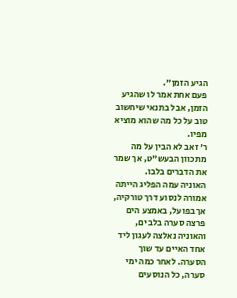הגיע הזמן".
פעם אחת אמר לו שהגיע הזמן, אבל בתנאי שיחשוב טוב על כל מה שהוא מוציא מפיו.
ר' זאב לא הבין על מה מתכוון הבעש"ט, אך שמר את הדברים בלבו.
האוניה עמה הפליג הייתה אמורה לנסוע דרך טורקיה, אך בפועל, באמצע הים פרצה סערה בלב ים, והאוניה נאלצה לעגון ליד אחד האיים עד שוך הסערה. לאחר כמה ימי סערה, כל הנוסעים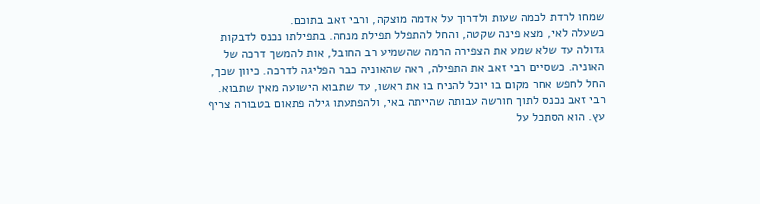שמחו לרדת לכמה שעות ולדרוך על אדמה מוצקה, ורבי זאב בתוכם.
כשעלה לאי, מצא פינה שקטה, והחל להתפלל תפילת מנחה. בתפילתו נכנס לדבקות גדולה עד שלא שמע את הצפירה הרמה שהשמיע רב החובל, אות להמשך דרכה של האוניה. כשסיים רבי זאב את התפילה, ראה שהאוניה כבר הפליגה לדרכה. כיוון שכך, החל לחפש אחר מקום בו יוכל להניח בו את ראשו, עד שתבוא הישועה מאין שתבוא.
רבי זאב נכנס לתוך חורשה עבותה שהייתה באי, ולהפתעתו גילה פתאום בטבורה צריף עץ. הוא הסתכל על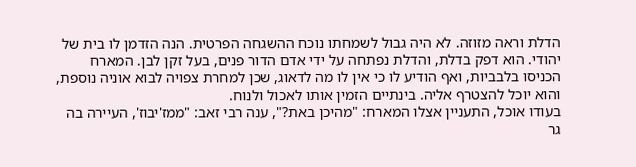הדלת וראה מזוזה. לא היה גבול לשמחתו נוכח ההשגחה הפרטית. הנה הזדמן לו בית של יהודי. הוא דפק בדלת, והדלת נפתחה על ידי אדם הדור פנים, בעל זקן לבן. המארח הכניסו בלבביות, ואף הודיע לו כי אין לו מה לדאוג, שכן למחרת צפויה לבוא אוניה נוספת, והוא יוכל להצטרף אליה. בינתיים הזמין אותו לאכול ולנוח.
בעודו אוכל, התעניין אצלו המארח: "מהיכן באת?", ענה רבי זאב: "ממז'יבוז', העיירה בה גר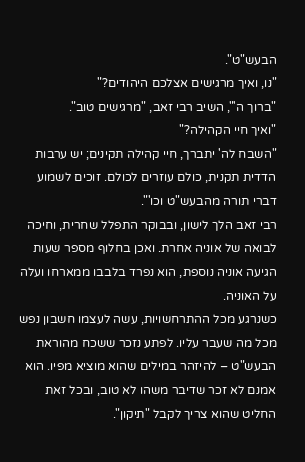הבעש"ט".
"נו, ואיך מרגישים אצלכם היהודים?"
"ברוך ה'", השיב רבי זאב, "מרגישים טוב".
"ואיך חיי הקהילה?"
"השבח לה' יתברך, חיי קהילה תקינים; יש ערבות הדדית תקנית, כולם עוזרים לכולם. זוכים לשמוע דברי תורה מהבעש"ט וכו'".
רבי זאב הלך לישון, ובבוקר התפלל שחרית, וחיכה לבואה של אוניה אחרת. ואכן בחלוף מספר שעות הגיעה אוניה נוספת, הוא נפרד בלבבו ממארחו ועלה על האוניה.
כשנרגע מכל ההתרחשויות, עשה לעצמו חשבון נפש מכל מה שעבר עליו. לפתע נזכר ששכח מהוראת הבעש"ט – להיזהר במילים שהוא מוציא מפיו. הוא אמנם לא זכר שדיבר משהו לא טוב, ובכל זאת החליט שהוא צריך לקבל "תיקון".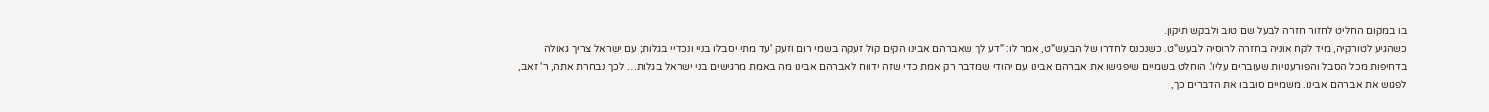בו במקום החליט לחזור חזרה לבעל שם טוב ולבקש תיקון.
כשהגיע לטורקיה, מיד לקח אוניה בחזרה לרוסיה לבעש"ט. כשנכנס לחדרו של הבעש"ט, אמר לו: "דע לך שאברהם אבינו הקים קול זעקה בשמי רום וזעק 'עד מתי יסבלו בניי ונכדיי בגלות; עם ישראל צריך גאולה בדחיפות מכל הסבל והפורענויות שעוברים עליו'. הוחלט בשמיים שיפגישו את אברהם אבינו עם יהודי שמדבר רק אמת כדי שזה ידווח לאברהם אבינו מה באמת מרגישים בני ישראל בגלות… לכך נבחרת אתה, ר' זאב, לפגוש את אברהם אבינו. משמיים סובבו את הדברים כך,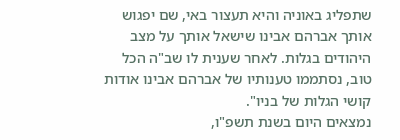שתפליג באוניה והיא תעצור באי, שם יפגוש אותך אברהם אבינו שישאל אותך על מצב היהודים בגלות. לאחר שענית לו שב"ה הכל טוב, נסתממו טענותיו של אברהם אבינו אודות קושי הגלות של בניו".
נמצאים היום בשנת תשפ"ו,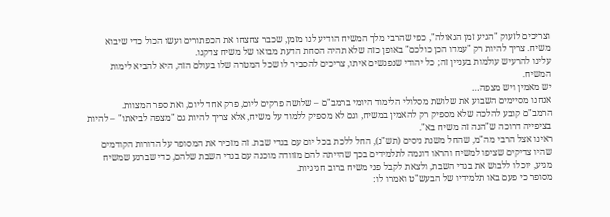וצריכים לזעוק "הגיע זמן הגאולה", כפי שהרבי מלך המשיח הודיע לנו מזמן, שכבר צחצחו את הכפתורים ועשו הכול כדי שיבוא משיח. צריך להיות רק "עמדו הכן כולכם" באופן כזה שלא תהיה הסחת הדעת מבואו של משיח צדקנו.
עלינו להרעיש עולמות בעניין זה; כל יהודי שנפגשים איתו, צריכים להסביר לו שכל המטרה שלו בעולם הזה, היא להביא לימות המשיח.
יש מאמין ויש מצפה…
אנחנו מסיימים השבוע את שלושת מסלולי הלימוד היומי ברמב"ם – שלושה פרקים ליום, פרק אחד ליום, ואת ספר המצוות.
הרמב"ם קובע להלכה שלא מספיק רק להאמין במשיח, וגם לא מספיק ללמוד על משיח, אלא צריך להיות גם "מצפה לביאתו" – להיות בציפייה דרוכה ש"הנה זה משיח בא".
ראינו אצל הרבי מה"מ, שהחל משנת ניסים (תש"נ), החל ללכת בכל יום עם בגדי שבת. זה מזכיר את המסופר על הדורות הקודמים שהיו צדיקים שציפו למשיח והראו דוגמה לתלמידים בכך שהייתה להם מזוודה מוכנה עם בגדי השבת שלהם, כדי שברגע שמשיח מגיע, יוכלו ללבוש את בגדי השבת, ולצאת לקבל פני משיח ברוב חגיגיות.
מסופר כי פעם באו תלמידיו של הבעש"ט ואמרו לו: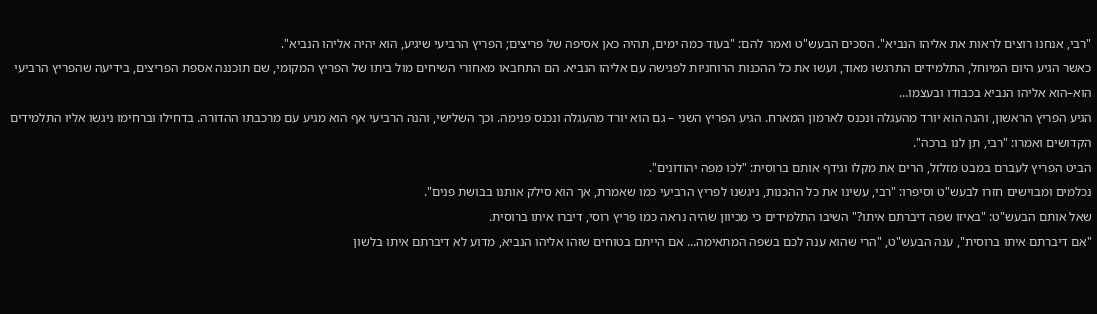"רבי, אנחנו רוצים לראות את אליהו הנביא". הסכים הבעש"ט ואמר להם: "בעוד כמה ימים, תהיה כאן אסיפה של פריצים; הפריץ הרביעי שיגיע, הוא יהיה אליהו הנביא".
כאשר הגיע היום המיוחל, התלמידים התרגשו מאוד, ועשו את כל ההכנות הרוחניות לפגישה עם אליהו הנביא. הם התחבאו מאחורי השיחים מול ביתו של הפריץ המקומי, שם תוכננה אספת הפריצים, בידיעה שהפריץ הרביעי הוא–הוא אליהו הנביא בכבודו ובעצמו…
הגיע הפריץ הראשון, והנה הוא יורד מהעגלה ונכנס לארמון המארח. הגיע הפריץ השני – גם הוא יורד מהעגלה ונכנס פנימה. וכך השלישי, והנה הרביעי אף הוא מגיע עם מרכבתו ההדורה. בדחילו וברחימו ניגשו אליו התלמידים הקדושים ואמרו: "רבי, תן לנו ברכה".
הביט הפריץ לעברם במבט מזלזל, הרים את מקלו וגידף אותם ברוסית: "לכו מפה יהודונים".
נכלמים ומבוישים חזרו לבעש"ט וסיפרו: "רבי, עשינו את כל ההכנות, ניגשנו לפריץ הרביעי כמו שאמרת, אך הוא סילק אותנו בבושת פנים".
שאל אותם הבעש"ט: "באיזו שפה דיברתם איתו?" השיבו התלמידים כי מכיוון שהיה נראה כמו פריץ רוסי, דיברו איתו ברוסית.
"אם דיברתם איתו ברוסית", ענה הבעש"ט, "הרי שהוא ענה לכם בשפה המתאימה… אם הייתם בטוחים שזהו אליהו הנביא, מדוע לא דיברתם איתו בלשון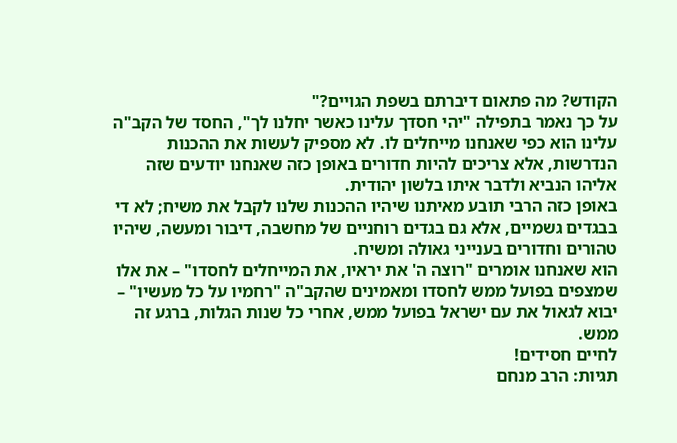הקודש? מה פתאום דיברתם בשפת הגויים?"
על כך נאמר בתפילה "יהי חסדך עלינו כאשר יחלנו לך", החסד של הקב"ה עלינו הוא כפי שאנחנו מייחלים לו. לא מספיק לעשות את ההכנות הנדרשות, אלא צריכים להיות חדורים באופן כזה שאנחנו יודעים שזה אליהו הנביא ולדבר איתו בלשון יהודית.
באופן כזה הרבי תובע מאיתנו שיהיו ההכנות שלנו לקבל את משיח; לא די בבגדים גשמיים, אלא גם בגדים רוחניים של מחשבה, דיבור ומעשה, שיהיו טהורים וחדורים בענייני גאולה ומשיח.
הוא שאנחנו אומרים "רוצה ה' את יראיו, את המייחלים לחסדו" – את אלו שמצפים בפועל ממש לחסדו ומאמינים שהקב"ה "רחמיו על כל מעשיו" – יבוא לגאול את עם ישראל בפועל ממש, אחרי כל שנות הגלות, ברגע זה ממש.
לחיים חסידים!
תגיות: הרב מנחם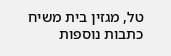טל, מגזין בית משיח
כתבות נוספות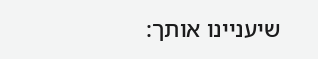שיעניינו אותך: